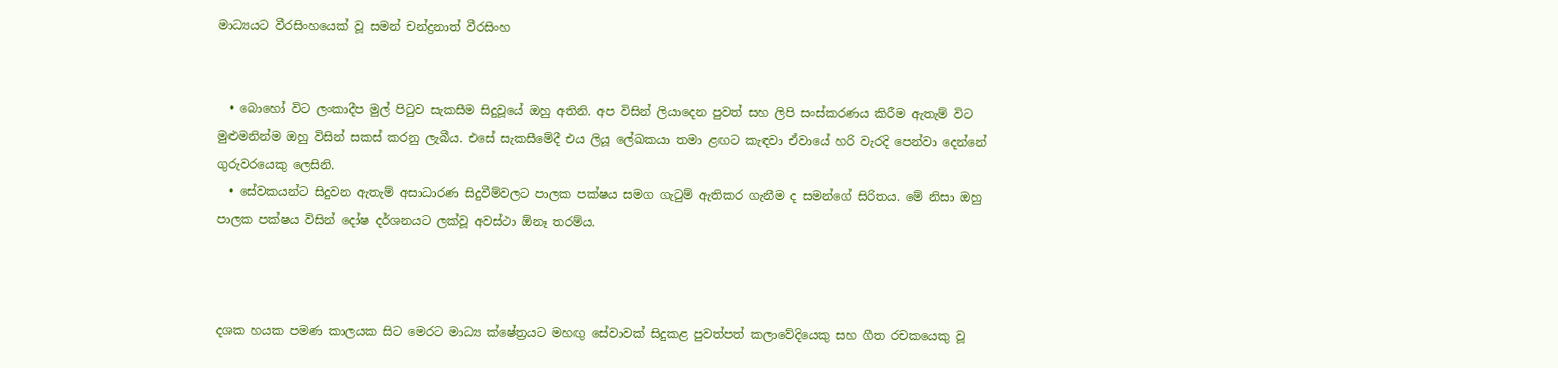මාධ්‍යයට වීරසිංහයෙක් වූ සමන් චන්ද්‍රනාත් වීරසිංහ


  • බොහෝ විට ලංකාදීප මුල් පිටුව සැකසීම සිදුවූයේ ඔහු අතිනි. අප විසින් ලියාදෙන පුවත් සහ ලිපි සංස්කරණය කිරීම ඇතැම් විට මුළුමනින්ම ඔහු විසින් සකස් කරනු ලැබීය. එසේ සැකසීමේදී එය ලියූ ලේඛකයා තමා ළඟට කැඳවා ඒවායේ හරි වැරදි පෙන්වා දෙන්නේ ගුරුවරයෙකු ලෙසිනි.
  • සේවකයන්ට සිදුවන ඇතැම් අසාධාරණ සිදුවීම්වලට පාලක පක්ෂය සමග ගැටුම් ඇතිකර ගැනීම ද සමන්ගේ සිරිතය. මේ නිසා ඔහු පාලක පක්ෂය විසින් දෝෂ දර්ශනයට ලක්වූ අවස්ථා ඕනෑ තරම්ය.



දශක හයක පමණ කාලයක සිට මෙරට මාධ්‍ය ක්ෂේත්‍රයට මහඟු සේවාවක් සිදුකළ පුවත්පත් කලාවේදියෙකු සහ ගීත රචකයෙකු වූ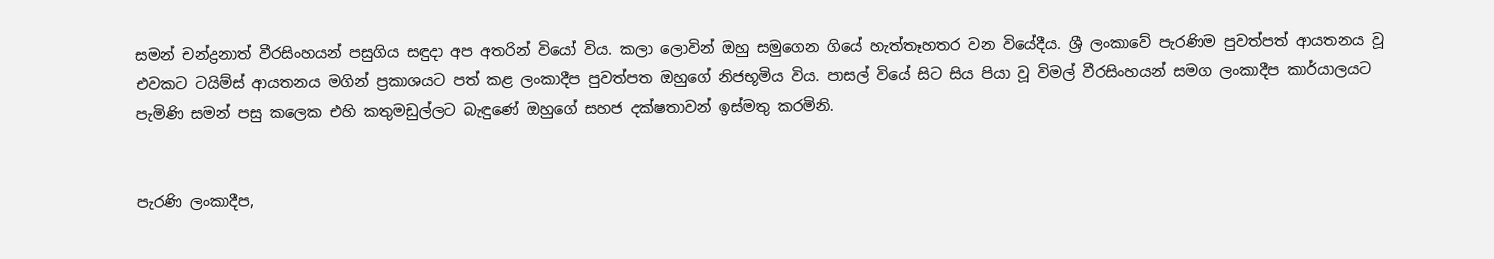සමන් චන්ද්‍රනාත් වීරසිංහයන් පසුගිය සඳුද‌ා අප අතරින් වියෝ විය. කලා ලොවින් ඔහු සමුගෙන ගියේ හැත්තෑහතර වන වියේදීය. ශ්‍රී ලංකාවේ පැරණිම පුවත්පත් ආයතනය වූ එවකට ටයිම්ස් ආයතනය මගින් ප්‍රකාශයට පත් කළ ලංකාදීප පුවත්පත ඔහුගේ නිජභූමිය විය. පාසල් වියේ සිට සිය පියා වූ විමල් වීරසිංහයන් සමග ලංකාදීප කාර්යාලයට පැමිණි සමන් පසු කලෙක එහි කතුමඩුල්ලට බැඳුණේ ඔහුගේ සහජ දක්ෂතාවන් ඉස්මතු කරමිනි.


පැරණි ලංකාදීප,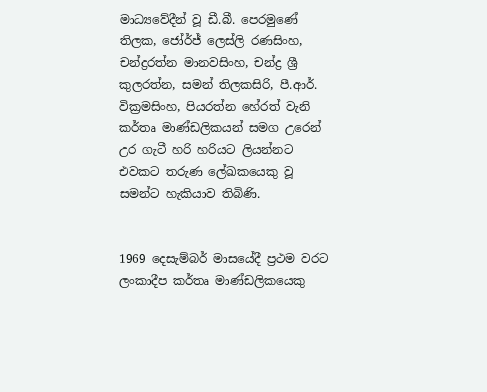මාධ්‍යවේදීන් වූ ඩී.බී. පෙරමුණේ තිලක, ජෝර්ජ් ලෙස්ලි රණසිංහ, චන්ද්‍රරත්න මානවසිංහ, චන්ද්‍ර ශ්‍රී කුලරත්න, සමන් තිලකසිරි, පී.ආර්. වික්‍රමසිංහ, පියරත්න හේරත් වැනි කර්තෘ මාණ්ඩලිකයන් සමග උරෙන් උර ගැටී හරි හරියට ලියන්නට එවකට තරුණ ලේඛකයෙකු වූ සමන්ට හැකියාව තිබිණි.


1969 දෙසැම්බර් මාසයේදී ප්‍රථම වරට ලංකාදීප කර්තෘ මාණ්ඩලිකයෙකු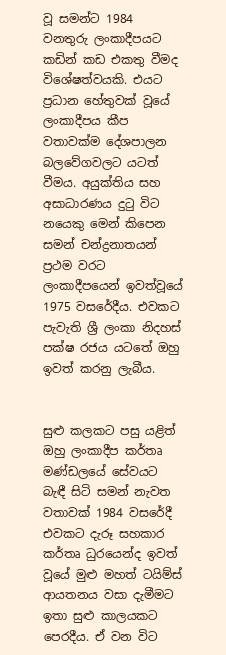වූ සමන්ට 1984 වනතුරු ලංකාදීපයට කඩින් කඩ එකතු වීමද විශේෂත්වයකි. එයට ප්‍රධාන හේතුවක් වූයේ ලංකාදීපය කීප වතාවක්ම දේශපාලන බලවේගවලට යටත් වීමය. අයුක්තිය සහ අසාධාරණය දුටු විට නයෙකු මෙන් කිපෙන සමන් චන්ද්‍රනාතයන් ප්‍රථම වරට ලංකාදීපයෙන් ඉවත්වූයේ 1975 වසරේදීය. එවකට පැවැති ශ්‍රී ලංකා නිදහස් පක්ෂ රජය යටතේ ඔහු ඉවත් කරනු ලැබීය.


සුළු කලකට පසු යළිත් ඔහු ලංකාදීප කර්තෘ මණ්ඩලයේ සේවයට බැඳී සිටි සමන් නැවත වතාවක් 1984 වසරේදී එවකට දැරූ සහකාර කර්තෘ ධුරයෙන්ද ඉවත් වූයේ මුළු මහත් ටයිම්ස් ආයතනය වසා දැමීමට ඉතා සුළු කාලයකට පෙරදීය. ඒ වන විට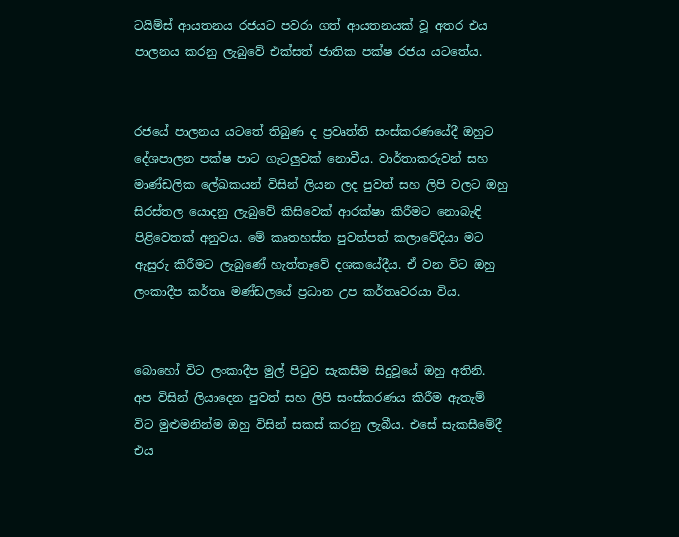ටයිම්ස් ආයතනය රජයට පවරා ගත් ආයතනයක් වූ අතර එය පාලනය කරනු ලැබුවේ එක්සත් ජාතික පක්ෂ රජය යටතේය.


රජයේ පාලනය යටතේ තිබුණ ද ප්‍රවෘත්ති සංස්කරණයේදී ඔහුට දේශපාලන පක්ෂ පාට ගැටලුවක් නොවීය. වාර්තාකරුවන් සහ මාණ්ඩලික ලේඛකයන් විසින් ලියන ලද පුවත් සහ ලිපි වලට ඔහු සිරස්තල යොදනු ලැබුවේ කිසිවෙක් ආරක්ෂා කිරීමට නොබැඳි පිළිවෙතක් අනුවය. මේ කෘතහස්ත පුවත්පත් කලාවේදියා මට ඇසුරු කිරීමට ලැබුණේ හැත්තෑවේ දශකයේදීය. ඒ වන විට ඔහු ලංකාදීප කර්තෘ මණ්ඩලයේ ප්‍රධාන උප කර්තෘවරයා විය.


බොහෝ විට ලංකාදීප මුල් පිටුව සැකසීම සිදුවූයේ ඔහු අතිනි. අප විසින් ලියාදෙන පුවත් සහ ලිපි සංස්කරණය කිරීම ඇතැම් විට මුළුමනින්ම ඔහු විසින් සකස් කරනු ලැබීය. එසේ සැකසීමේදී එය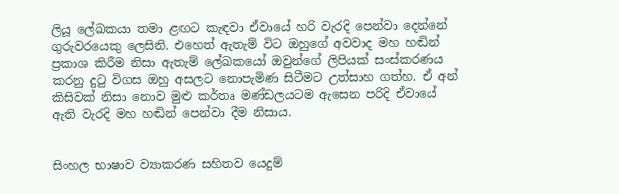ලියූ ලේඛකයා තමා ළඟට කැඳවා ඒවායේ හරි වැරදි පෙන්වා දෙන්නේ ගුරුවරයෙකු ලෙසිනි. එහෙත් ඇතැම් විට ඔහුගේ අවවාද මහ හඬින් ප්‍රකාශ කිරීම නිසා ඇතැම් ලේඛකයෝ ඔවුන්ගේ ලිපියක් සංස්කරණය කරනු දුටු විගස ඔහු අසලට නොපැමිණ සිටීමට උත්සාහ ගත්හ. ඒ අන් කිසිවක් නිසා නොව මුළු කර්තෘ මණ්ඩලයටම ඇසෙන පරිදි ඒවායේ ඇති වැරදි මහ හඬින් පෙන්වා දීම නිසාය.


සිංහල භාෂාව ව්‍යාකරණ සහිතව යෙදුම්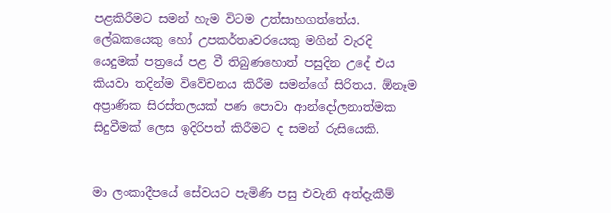පළකිරීමට සමන් හැම විටම උත්සාහගත්තේය. ලේඛකයෙකු හෝ උපකර්තෘවරයෙකු මගින් වැරදි යෙදුමක් පත්‍රයේ පළ වී තිබුණහොත් පසුදින උදේ එය කියවා තදින්ම විවේචනය කිරීම සමන්ගේ සිරිතය. ඕනෑම අප්‍රාණික සිරස්තලයක් පණ පොවා ආන්දෝලනාත්මක සිදුවීමක් ලෙස ඉදිරිපත් කිරීමට ද සමන් රුසියෙකි.


මා ලංකාදීපයේ සේවයට පැමිණි පසු එවැනි අත්දැකීම්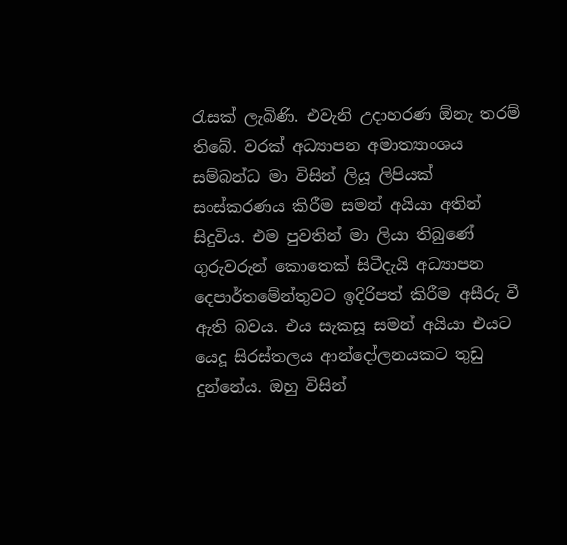රැසක් ලැබිණි. එවැනි උද‌ාහරණ ඕනැ තරම් තිබේ. වරක් අධ්‍යාපන අමාත්‍යාංශය සම්බන්ධ මා විසින් ලියූ ලිපියක් සංස්කරණය කිරීම සමන් අයියා අතින් සිදුවිය. එම පුවතින් මා ලියා තිබුණේ ගුරුවරුන් කොතෙක් සිටීදැයි අධ්‍යාපන දෙපාර්තමේන්තුවට ඉදිරිපත් කිරීම අසීරු වී ඇති බවය. එය සැකසූ සමන් අයියා එයට යෙදූ සිරස්තලය ආන්දෝලනයකට තුඩු දුන්නේය. ඔහු විසින්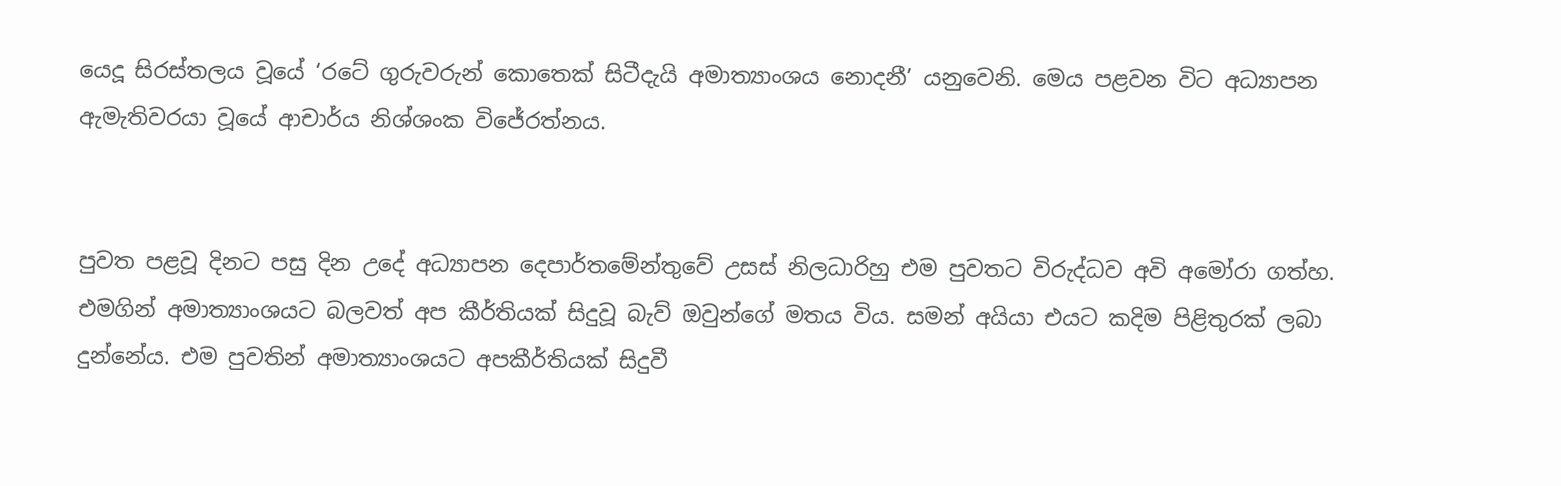යෙදූ සිරස්තලය වූයේ ‘රටේ ගුරුවරුන් කොතෙක් සිටීදැයි අමාත්‍යාංශය නොදනී’ යනුවෙනි. මෙය පළවන විට අධ්‍යාපන ඇමැතිවරයා වූයේ ආචාර්ය නිශ්ශංක විජේරත්නය.


පුවත පළවූ දිනට පසු දින උදේ අධ්‍යාපන දෙපාර්තමේන්තුවේ උසස් නිලධාරිහු එම පුවතට විරුද්ධව අවි අමෝරා ගත්හ. එමගින් අමාත්‍යාංශයට බලවත් අප කීර්තියක් සිදුවූ බැව් ඔවුන්ගේ මතය විය. සමන් අයියා එයට කදිම පිළිතුරක් ලබා දුන්නේය. එම පුවතින් අමාත්‍යාංශයට අපකීර්තියක් සිදුවී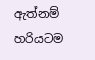ඇත්නම් හරියටම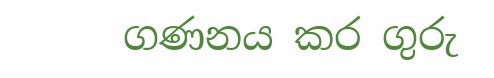ගණනය කර ගුරු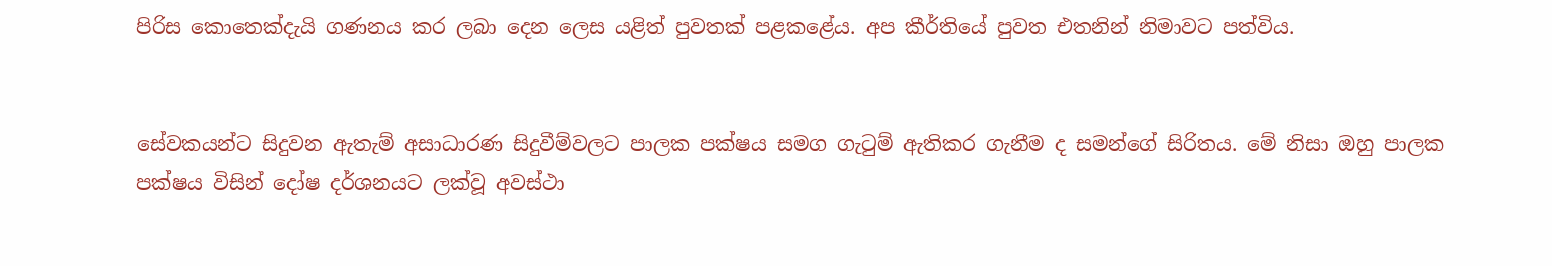පිරිස කොතෙක්දැයි ගණනය කර ලබා දෙන ලෙස යළිත් පුවතක් පළකළේය. අප කීර්තියේ පුවත එතනින් නිමාවට පත්විය.


සේවකයන්ට සිදුවන ඇතැම් අසාධාරණ සිදුවීම්වලට පාලක පක්ෂය සමග ගැටුම් ඇතිකර ගැනීම ද සමන්ගේ සිරිතය. මේ නිසා ඔහු පාලක පක්ෂය විසින් දෝෂ දර්ශනයට ලක්වූ අවස්ථා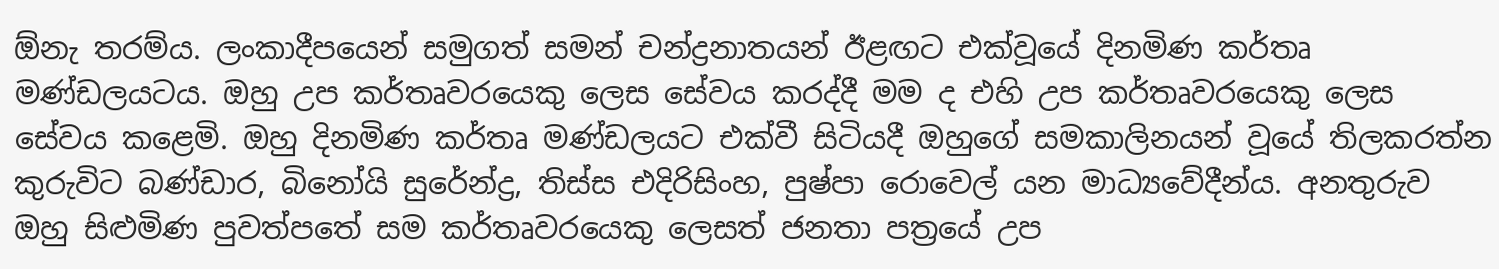ඕනැ තරම්ය. ලංකාදීපයෙන් සමුගත් සමන් චන්ද්‍රනාතයන් ඊළඟට එක්වූයේ දිනමිණ කර්තෘ මණ්ඩලයටය. ඔහු උප කර්තෘවරයෙකු ලෙස සේවය කරද්දී මම ද එහි උප කර්තෘවරයෙකු ලෙස සේවය කළෙමි. ඔහු දිනමිණ කර්තෘ මණ්ඩලයට එක්වී සිටියදී ඔහුගේ සමකාලිනයන් වූයේ තිලකරත්න කුරුවිට බණ්ඩාර, බිනෝයි සුරේන්ද්‍ර, තිස්ස එදිරිසිංහ, පුෂ්පා රොවෙල් යන මාධ්‍යවේදීන්ය. අනතුරුව ඔහු සිළුමිණ පුවත්පතේ සම කර්තෘවරයෙකු ලෙසත් ජනතා පත්‍රයේ උප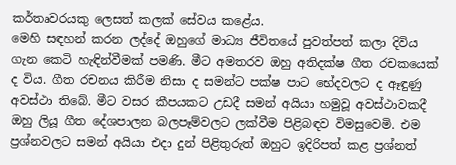කර්තෘවරයකු ලෙසත් කලක් සේවය කළේය.
මෙහි සඳහන් කරන ලද්දේ ඔහුගේ මාධ්‍ය ජීවිතයේ පුවත්පත් කලා දිවිය ගැන කෙටි හැඳින්වීමක් පමණි. මීට අමතරව ඔහු අතිදක්ෂ ගීත රචකයෙක් ද විය. ගීත රචනය කිරීම නිසා ද සමන්ට පක්ෂ පාට භේදවලට ද ඈඳුණු අවස්ථා තිබේ. මීට වසර කීපයකට උඩදී සමන් අයියා හමුවූ අවස්ථාවකදී ඔහු ලියූ ගීත දේශපාලන බලපෑම්වලට ලක්වීම පිළිබඳව විමසුවෙමි. එම ප්‍රශ්නවලට සමන් අයියා එදා දුන් පිළිතුරුත් ඔහුට ඉදිරිපත් කළ ප්‍රශ්නත්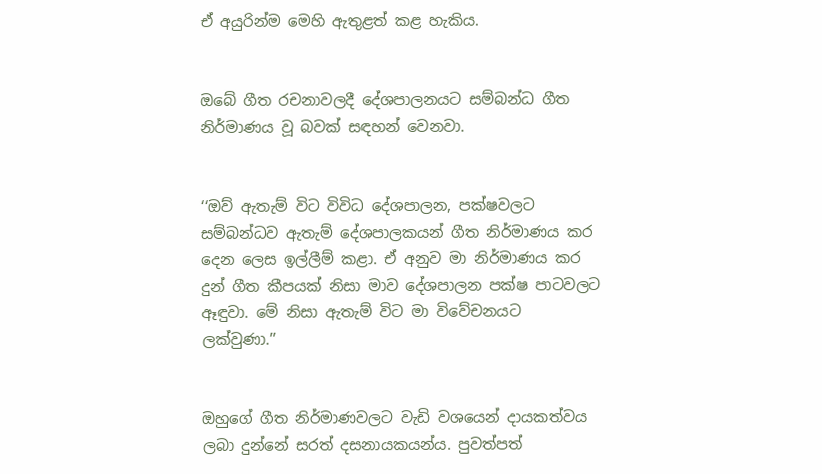ඒ අයුරින්ම මෙහි ඇතුළත් කළ හැකිය.


ඔබේ ගීත රචනාවලදී දේශපාලනයට සම්බන්ධ ගීත නිර්මාණය වූ බවක් සඳහන් වෙනවා.


‘‘ඔව් ඇතැම් විට විවිධ දේශපාලන, පක්ෂවලට සම්බන්ධව ඇතැම් දේශපාලකයන් ගීත නිර්මාණය කර දෙන ලෙස ඉල්ලීම් කළා. ඒ අනුව මා නිර්මාණය කර දුන් ගීත කීපයක් නිසා මාව දේශපාලන පක්ෂ පාටවලට ඈඳුවා. මේ නිසා ඇතැම් විට මා විවේචනයට ලක්වුණා.’’


ඔහුගේ ගීත නිර්මාණවලට වැඩි වශයෙන් ද‌ායකත්වය ලබා දුන්නේ සරත් දසනායකයන්ය. පුවත්පත්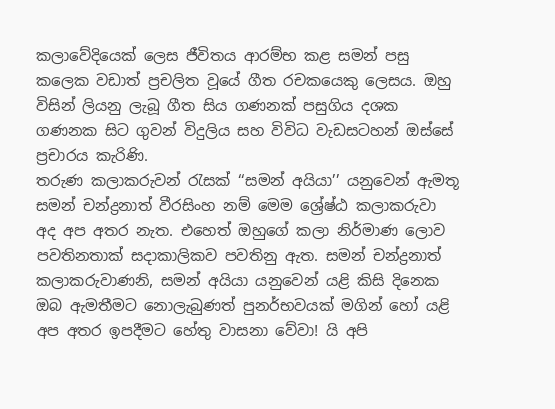කලාවේදියෙක් ලෙස ජීවිතය ආරම්භ කළ සමන් පසු කලෙක වඩාත් ප්‍රචලිත වූයේ ගීත රචකයෙකු ලෙසය. ඔහු විසින් ලියනු ලැබූ ගීත සිය ගණනක් පසුගිය දශක ගණනක සිට ගුවන් විදුලිය සහ විවිධ වැඩසටහන් ඔස්සේ ප්‍රචාරය කැරිණි.
තරුණ කලාකරුවන් රැසක් ‘‘සමන් අයියා’’ යනුවෙන් ඇමතූ සමන් චන්ද්‍රනාත් වීරසිංහ නම් මෙම ශ්‍රේෂ්ඨ කලාකරුවා අද අප අතර නැත. එහෙත් ඔහුගේ කලා නිර්මාණ ලොව පවතිනතාක් සදාකාලිකව පවතිනු ඇත. සමන් චන්ද්‍රනාත් කලාකරුවාණනි, සමන් අයියා යනුවෙන් යළි කිසි දිනෙක ඔබ ඇමතීමට නොලැබුණත් පුනර්භවයක් මගින් හෝ යළි අප අතර ඉපදීමට හේතු වාසනා වේවා! යි අපි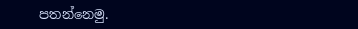පතන්නෙමු.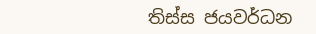තිස්ස ජයවර්ධන